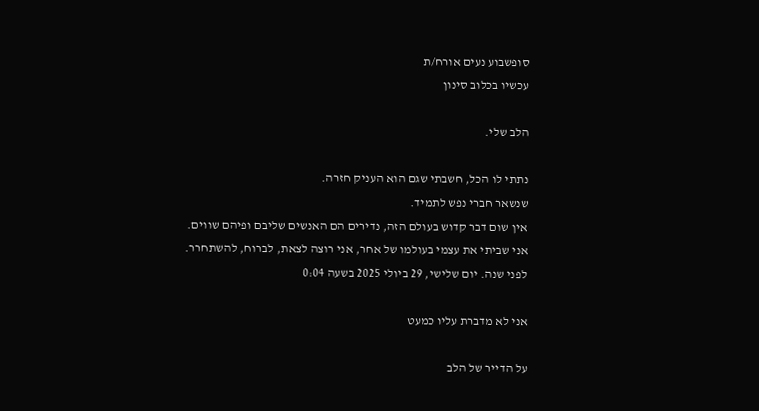סופשבוע נעים אורח/ת
עכשיו בכלוב סינון

הלב שלי.

נתתי לו הכל, חשבתי שגם הוא העניק חזרה.
שנשאר חברי נפש לתמיד.
אין שום דבר קדוש בעולם הזה, נדירים הם האנשים שליבם ופיהם שווים.
אני שביתי את עצמי בעולמו של אחר, אני רוצה לצאת, לברוח, להשתחרר.
לפני שנה. יום שלישי, 29 ביולי 2025 בשעה 0:04

אני לא מדברת עליו כמעט

על הדייר של הלב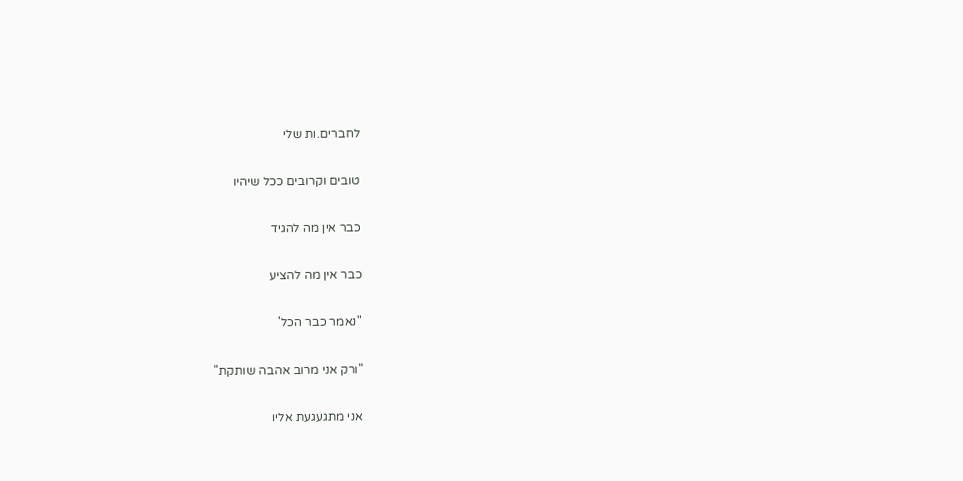לחברים.ות שלי

טובים וקרובים ככל שיהיו

כבר אין מה להגיד

כבר אין מה להציע

"נאמר כבר הכל'

"ורק אני מרוב אהבה שותקת"

אני מתגעגעת אליו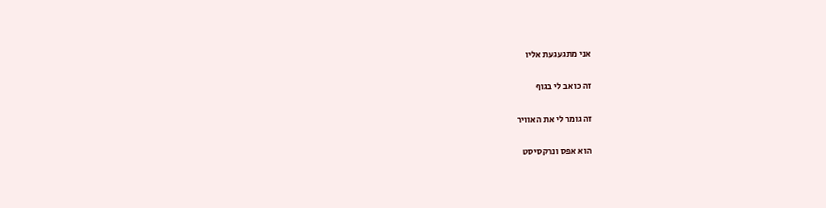אני מתגעגעת אליו

זה כואב לי בגוף

זה גומר לי את האוויר

הוא אפס ונרקסיסט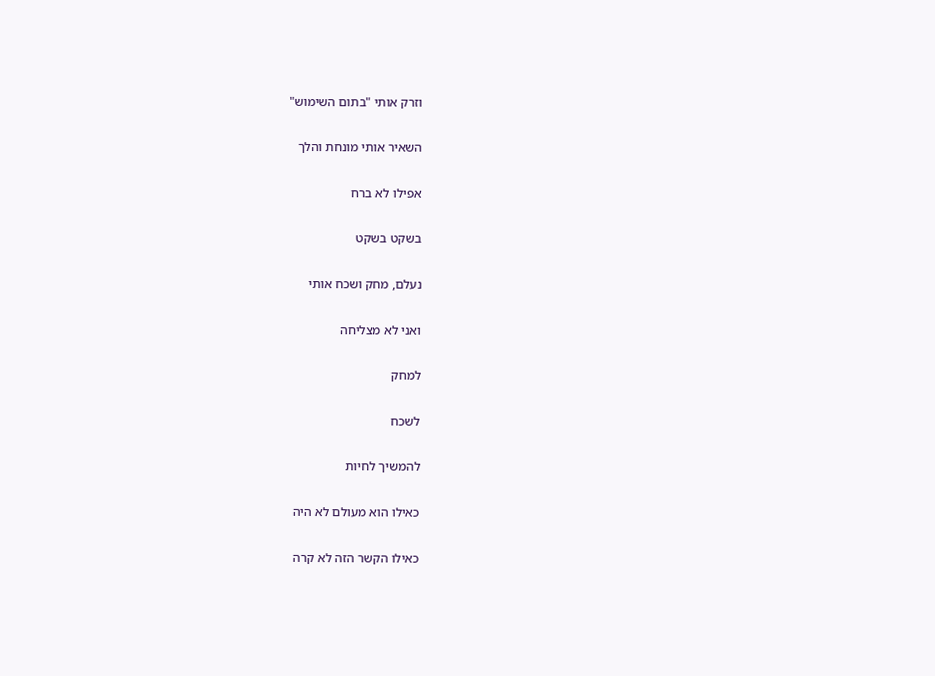וזרק אותי "בתום השימוש"

השאיר אותי מונחת והלך

אפילו לא ברח

בשקט בשקט

נעלם, מחק ושכח אותי

ואני לא מצליחה

למחק

לשכח

להמשיך לחיות

כאילו הוא מעולם לא היה

כאילו הקשר הזה לא קרה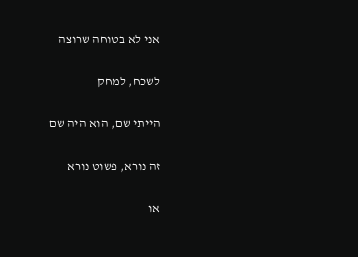אני לא בטוחה שרוצה

לשכח, למחק

הייתי שם, הוא היה שם

זה נורא, פשוט נורא

או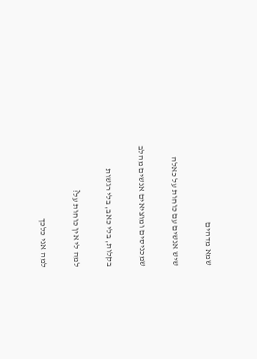שמא מדהים

שיש אנשים עם כוחות על כאלה

שמכניסים ומוציאים אנשים מהלב

בקלות, בלי כאב, בלי רגשות

למה לי אין כוחות על?

למה אני כלכך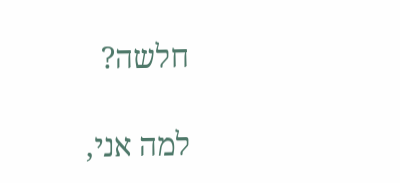חלשה?

למה אני,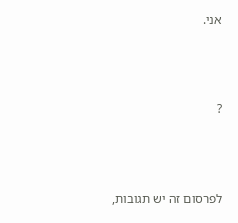אני.



?



לפרסום זה יש תגובות,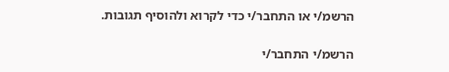הרשמ/י או התחבר/י כדי לקרוא ולהוסיף תגובות.

הרשמ/י התחבר/י